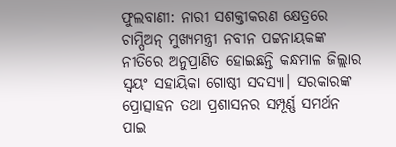ଫୁଲବାଣୀ: ନାରୀ ସଶକ୍ତୀକରଣ କ୍ଷେତ୍ରରେ ଚାମ୍ପିଅନ୍ ମୁଖ୍ୟମନ୍ତ୍ରୀ ନବୀନ ପଟ୍ଟନାୟକଙ୍କ ନୀତିରେ ଅନୁପ୍ରାଣିତ ହୋଇଛନ୍ତି କନ୍ଧମାଳ ଜିଲ୍ଲାର ସ୍ବୟଂ ସହାୟିକା ଗୋଷ୍ଠୀ ସଦସ୍ୟା। ସରକାରଙ୍କ ପ୍ରୋତ୍ସାହନ ତଥା ପ୍ରଶାସନର ସମ୍ପୂର୍ଣ୍ଣ ସମର୍ଥନ ପାଇ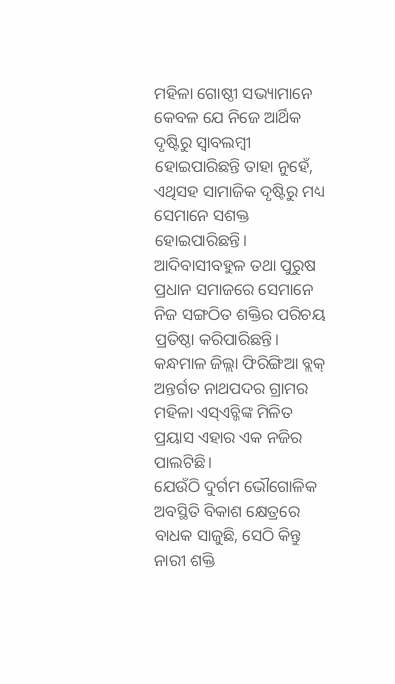ମହିଳା ଗୋଷ୍ଠୀ ସଭ୍ୟାମାନେ କେବଳ ଯେ ନିଜେ ଆର୍ଥିକ ଦୃଷ୍ଟିରୁ ସ୍ବାବଲମ୍ବୀ ହୋଇପାରିଛନ୍ତି ତାହା ନୁହେଁ, ଏଥିସହ ସାମାଜିକ ଦୃଷ୍ଟିରୁ ମଧ୍ୟ ସେମାନେ ସଶକ୍ତ ହୋଇପାରିଛନ୍ତି। ଆଦିବାସୀବହୁଳ ତଥା ପୁରୁଷ ପ୍ରଧାନ ସମାଜରେ ସେମାନେ ନିଜ ସଙ୍ଗଠିତ ଶକ୍ତିର ପରିଚୟ ପ୍ରତିଷ୍ଠା କରିପାରିଛନ୍ତି। କନ୍ଧମାଳ ଜିଲ୍ଲା ଫିରିଙ୍ଗିଆ ବ୍ଲକ୍ ଅନ୍ତର୍ଗତ ନାଥପଦର ଗ୍ରାମର ମହିଳା ଏସ୍ଏଚ୍ଜିଙ୍କ ମିଳିତ ପ୍ରୟାସ ଏହାର ଏକ ନଜିର ପାଲଟିଛି।
ଯେଉଁଠି ଦୁର୍ଗମ ଭୌଗୋଳିକ ଅବସ୍ଥିତି ବିକାଶ କ୍ଷେତ୍ରରେ ବାଧକ ସାଜୁଛି, ସେଠି କିନ୍ତୁ ନାରୀ ଶକ୍ତି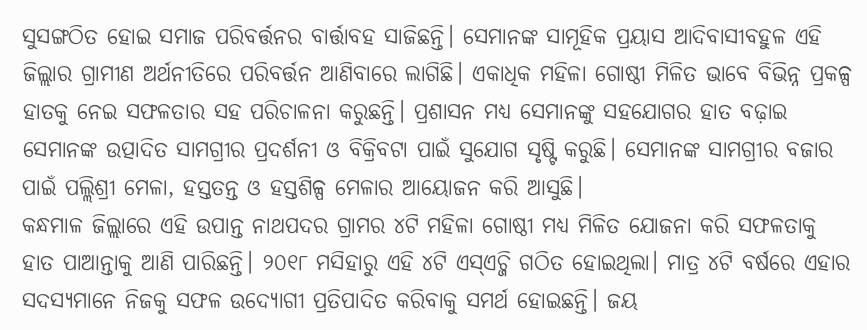ସୁସଙ୍ଗଠିତ ହୋଇ ସମାଜ ପରିବର୍ତ୍ତନର ବାର୍ତ୍ତାବହ ସାଜିଛନ୍ତି। ସେମାନଙ୍କ ସାମୂହିକ ପ୍ରୟାସ ଆଦିବାସୀବହୁଳ ଏହି ଜିଲ୍ଲାର ଗ୍ରାମୀଣ ଅର୍ଥନୀତିରେ ପରିବର୍ତ୍ତନ ଆଣିବାରେ ଲାଗିଛି। ଏକାଧିକ ମହିଳା ଗୋଷ୍ଠୀ ମିଳିତ ଭାବେ ବିଭିନ୍ନ ପ୍ରକଳ୍ପ ହାତକୁ ନେଇ ସଫଳତାର ସହ ପରିଚାଳନା କରୁଛନ୍ତି। ପ୍ରଶାସନ ମଧ୍ୟ ସେମାନଙ୍କୁ ସହଯୋଗର ହାତ ବଢ଼ାଇ ସେମାନଙ୍କ ଉତ୍ପାଦିତ ସାମଗ୍ରୀର ପ୍ରଦର୍ଶନୀ ଓ ବିକ୍ରିବଟା ପାଇଁ ସୁଯୋଗ ସୃଷ୍ଟି କରୁଛି। ସେମାନଙ୍କ ସାମଗ୍ରୀର ବଜାର ପାଇଁ ପଲ୍ଲିଶ୍ରୀ ମେଳା, ହସ୍ତତନ୍ତ ଓ ହସ୍ତଶିଳ୍ପ ମେଳାର ଆୟୋଜନ କରି ଆସୁଛି।
କନ୍ଧମାଳ ଜିଲ୍ଲାରେ ଏହି ଉପାନ୍ତ ନାଥପଦର ଗ୍ରାମର ୪ଟି ମହିଳା ଗୋଷ୍ଠୀ ମଧ୍ୟ ମିଳିତ ଯୋଜନା କରି ସଫଳତାକୁ ହାତ ପାଆନ୍ତାକୁ ଆଣି ପାରିଛନ୍ତି। ୨୦୧୮ ମସିହାରୁ ଏହି ୪ଟି ଏସ୍ଏଚ୍ଜି ଗଠିତ ହୋଇଥିଲା। ମାତ୍ର ୪ଟି ବର୍ଷରେ ଏହାର ସଦସ୍ୟମାନେ ନିଜକୁ ସଫଳ ଉଦ୍ୟୋଗୀ ପ୍ରତିପାଦିତ କରିବାକୁ ସମର୍ଥ ହୋଇଛନ୍ତି। ଜୟ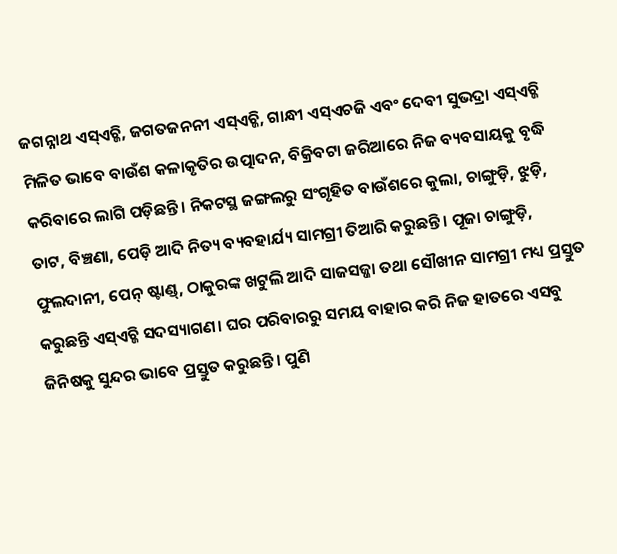ଜଗନ୍ନାଥ ଏସ୍ଏଚ୍ଜି, ଜଗତଜନନୀ ଏସ୍ଏଚ୍ଜି, ଗାନ୍ଧୀ ଏସ୍ଏଚଜି ଏବଂ ଦେବୀ ସୁଭଦ୍ରା ଏସ୍ଏଚ୍ଜି ମିଳିତ ଭାବେ ବାଉଁଶ କଳାକୃତିର ଉତ୍ପାଦନ, ବିକ୍ରିବଟା ଜରିଆରେ ନିଜ ବ୍ୟବସାୟକୁ ବୃଦ୍ଧି କରିବାରେ ଲାଗି ପଡ଼ିଛନ୍ତି। ନିକଟସ୍ଥ ଜଙ୍ଗଲରୁ ସଂଗୃହିତ ବାଉଁଶରେ କୁଲା, ଚାଙ୍ଗୁଡ଼ି, ଝୁଡ଼ି, ତାଟ, ବିଞ୍ଚଣା, ପେଡ଼ି ଆଦି ନିତ୍ୟ ବ୍ୟବହାର୍ଯ୍ୟ ସାମଗ୍ରୀ ତିଆରି କରୁଛନ୍ତି। ପୂଜା ଚାଙ୍ଗୁଡ଼ି, ଫୁଲଦାନୀ, ପେନ୍ ଷ୍ଟାଣ୍ଡ୍, ଠାକୁରଙ୍କ ଖଟୁଲି ଆଦି ସାଜସଜ୍ଜା ତଥା ସୌଖୀନ ସାମଗ୍ରୀ ମଧ୍ୟ ପ୍ରସ୍ତୁତ କରୁଛନ୍ତି ଏସ୍ଏଚ୍ଜି ସଦସ୍ୟାଗଣ। ଘର ପରିବାରରୁ ସମୟ ବାହାର କରି ନିଜ ହାତରେ ଏସବୁ ଜିନିଷକୁ ସୁନ୍ଦର ଭାବେ ପ୍ରସ୍ତୁତ କରୁଛନ୍ତି। ପୁଣି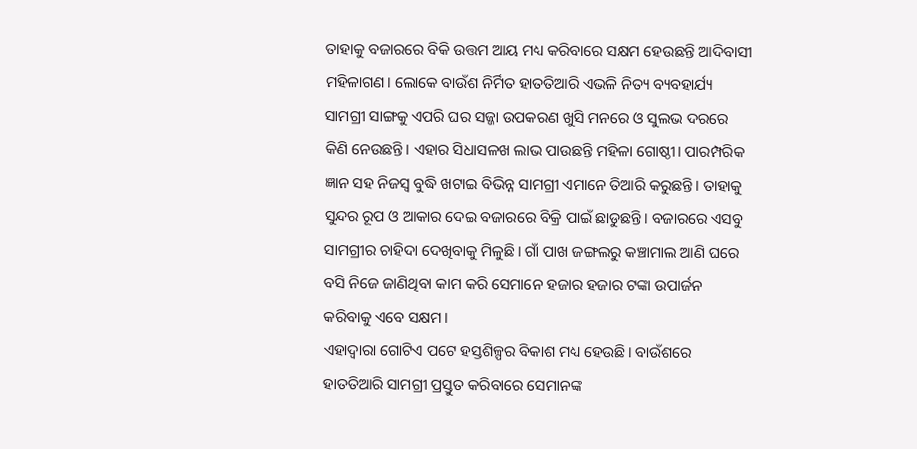ତାହାକୁ ବଜାରରେ ବିକି ଉତ୍ତମ ଆୟ ମଧ୍ୟ କରିବାରେ ସକ୍ଷମ ହେଉଛନ୍ତି ଆଦିବାସୀ ମହିଳାଗଣ। ଲୋକେ ବାଉଁଶ ନିର୍ମିତ ହାତତିଆରି ଏଭଳି ନିତ୍ୟ ବ୍ୟବହାର୍ଯ୍ୟ ସାମଗ୍ରୀ ସାଙ୍ଗକୁ ଏପରି ଘର ସଜ୍ଜା ଉପକରଣ ଖୁସି ମନରେ ଓ ସୁଲଭ ଦରରେ କିଣି ନେଉଛନ୍ତି। ଏହାର ସିଧାସଳଖ ଲାଭ ପାଉଛନ୍ତି ମହିଳା ଗୋଷ୍ଠୀ। ପାରମ୍ପରିକ ଜ୍ଞାନ ସହ ନିଜସ୍ବ ବୁଦ୍ଧି ଖଟାଇ ବିଭିନ୍ନ ସାମଗ୍ରୀ ଏମାନେ ତିଆରି କରୁଛନ୍ତି। ତାହାକୁ ସୁନ୍ଦର ରୂପ ଓ ଆକାର ଦେଇ ବଜାରରେ ବିକ୍ରି ପାଇଁ ଛାଡୁଛନ୍ତି। ବଜାରରେ ଏସବୁ ସାମଗ୍ରୀର ଚାହିଦା ଦେଖିବାକୁ ମିଳୁଛି। ଗାଁ ପାଖ ଜଙ୍ଗଲରୁ କଞ୍ଚାମାଲ ଆଣି ଘରେ ବସି ନିଜେ ଜାଣିଥିବା କାମ କରି ସେମାନେ ହଜାର ହଜାର ଟଙ୍କା ଉପାର୍ଜନ କରିବାକୁ ଏବେ ସକ୍ଷମ।
ଏହାଦ୍ଵାରା ଗୋଟିଏ ପଟେ ହସ୍ତଶିଳ୍ପର ବିକାଶ ମଧ୍ୟ ହେଉଛି। ବାଉଁଶରେ ହାତତିଆରି ସାମଗ୍ରୀ ପ୍ରସ୍ତୁତ କରିବାରେ ସେମାନଙ୍କ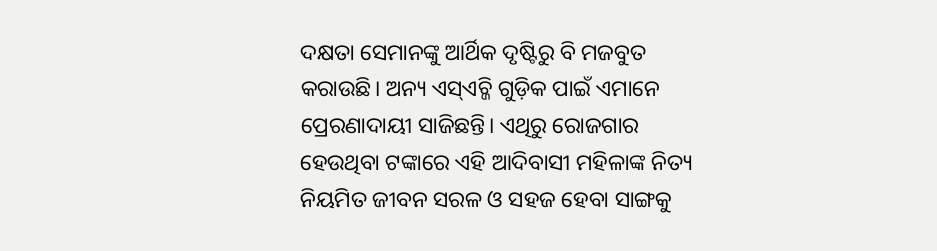ଦକ୍ଷତା ସେମାନଙ୍କୁ ଆର୍ଥିକ ଦୃଷ୍ଟିରୁ ବି ମଜବୁତ କରାଉଛି। ଅନ୍ୟ ଏସ୍ଏଚ୍ଜି ଗୁଡ଼ିକ ପାଇଁ ଏମାନେ ପ୍ରେରଣାଦାୟୀ ସାଜିଛନ୍ତି। ଏଥିରୁ ରୋଜଗାର ହେଉଥିବା ଟଙ୍କାରେ ଏହି ଆଦିବାସୀ ମହିଳାଙ୍କ ନିତ୍ୟ ନିୟମିତ ଜୀବନ ସରଳ ଓ ସହଜ ହେବା ସାଙ୍ଗକୁ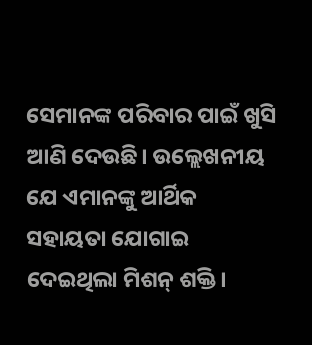ସେମାନଙ୍କ ପରିବାର ପାଇଁ ଖୁସି ଆଣି ଦେଉଛି। ଉଲ୍ଲେଖନୀୟ ଯେ ଏମାନଙ୍କୁ ଆର୍ଥିକ ସହାୟତା ଯୋଗାଇ ଦେଇଥିଲା ମିଶନ୍ ଶକ୍ତି।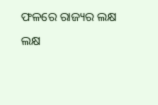ଫଳରେ ରାଜ୍ୟର ଲକ୍ଷ ଲକ୍ଷ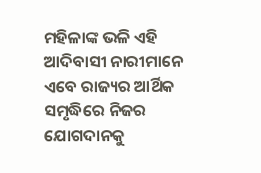ମହିଳାଙ୍କ ଭଳି ଏହି ଆଦିବାସୀ ନାରୀମାନେ ଏବେ ରାଜ୍ୟର ଆର୍ଥିକ ସମୃଦ୍ଧିରେ ନିଜର ଯୋଗଦାନକୁ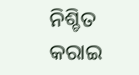ନିଶ୍ଚିତ କରାଇ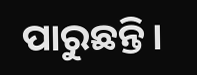ପାରୁଛନ୍ତି।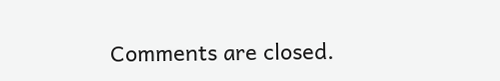Comments are closed.